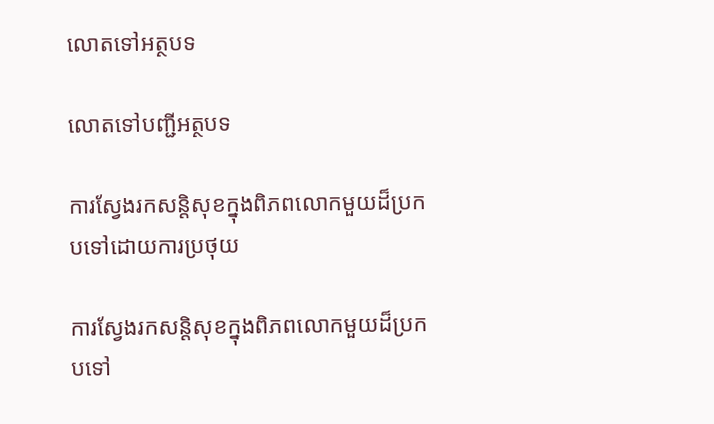លោតទៅអត្ថបទ

លោតទៅបញ្ជីអត្ថបទ

ការស្វែងរកសន្ដិសុខក្នុងពិភពលោកមួយដ៏ប្រកបទៅដោយការប្រថុយ

ការស្វែងរកសន្ដិសុខក្នុងពិភពលោកមួយដ៏ប្រកបទៅ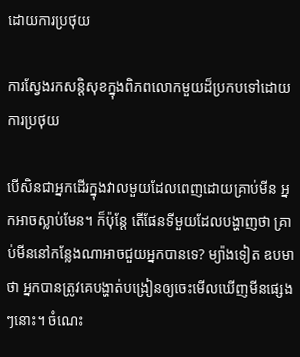ដោយការប្រថុយ

ការស្វែងរកសន្ដិសុខក្នុងពិភពលោកមួយដ៏ប្រកបទៅដោយការប្រថុយ

បើសិនជាអ្នកដើរក្នុងវាលមួយដែលពេញដោយគ្រាប់មីន អ្នកអាចស្លាប់មែន។ ក៏ប៉ុន្តែ តើផែនទីមួយដែលបង្ហាញថា គ្រាប់មីននៅកន្លែងណាអាចជួយអ្នកបានទេ? ម្យ៉ាងទៀត ឧបមាថា អ្នកបានត្រូវគេបង្ហាត់បង្រៀនឲ្យចេះមើលឃើញមីនផ្សេងៗនោះ។ ចំណេះ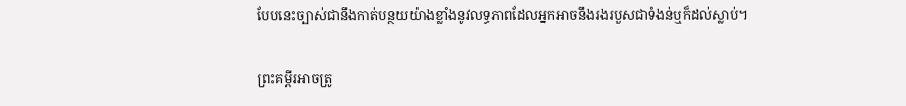បែបនេះច្បាស់ជានឹងកាត់បន្ថយយ៉ាងខ្លាំងនូវលទ្ធភាពដែលអ្នកអាចនឹងរងរបួសជាទំងន់ឬក៏ដល់ស្លាប់។

ព្រះគម្ពីរអាចត្រូ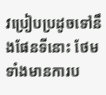វប្រៀបប្រដូចទៅនឹងផែនទីនោះ ថែមទាំងមានការប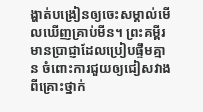ង្ហាត់បង្រៀនឲ្យចេះសម្គាល់មើលឃើញគ្រាប់មីន។ ព្រះគម្ពីរមានប្រាជ្ញាដែលប្រៀបផ្ទឹមគ្មាន ចំពោះការជួយឲ្យជៀសវាងពីគ្រោះថ្នាក់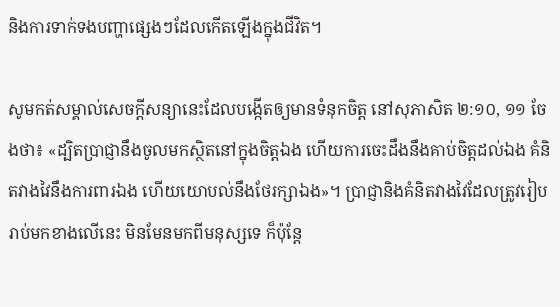និងការទាក់ទងបញ្ហាផ្សេងៗដែលកើតឡើងក្នុងជីវិត។

សូមកត់សម្គាល់សេចក្ដីសន្យានេះដែលបង្កើតឲ្យមានទំនុកចិត្ត នៅសុភាសិត ២:១០, ១១ ចែងថា៖ «ដ្បិតប្រាជ្ញានឹងចូលមកស្ថិតនៅក្នុងចិត្តឯង ហើយការចេះដឹងនឹងគាប់ចិត្តដល់ឯង គំនិតវាងវៃនឹងការពារឯង ហើយយោបល់នឹងថែរក្សាឯង»។ ប្រាជ្ញានិងគំនិតវាងវៃដែលត្រូវរៀបរាប់មកខាងលើនេះ មិនមែនមកពីមនុស្សទេ ក៏ប៉ុន្តែ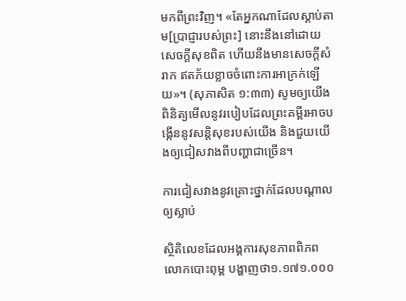មកពីព្រះវិញ។ «តែអ្នកណាដែលស្ដាប់តាម[ប្រាជ្ញារបស់ព្រះ] នោះនឹងនៅដោយសេចក្ដីសុខពិត ហើយនឹងមានសេចក្ដីសំរាក ឥតភ័យខ្លាចចំពោះការអាក្រក់ឡើយ»។ (សុភាសិត ១:៣៣) សូមឲ្យយើងពិនិត្យមើលនូវរបៀបដែលព្រះគម្ពីរអាចបង្កើននូវសន្ដិសុខរបស់យើង និងជួយយើងឲ្យជៀសវាងពីបញ្ហាជាច្រើន។

ការជៀសវាងនូវគ្រោះថ្នាក់ដែលបណ្ដាលឲ្យស្លាប់

ស្ថិតិលេខដែលអង្គការសុខភាពពិភពលោកបោះពុម្ព បង្ហាញថា១.១៧១.០០០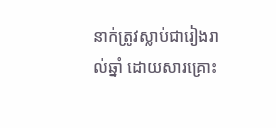នាក់ត្រូវស្លាប់ជារៀងរាល់ឆ្នាំ ដោយសារគ្រោះ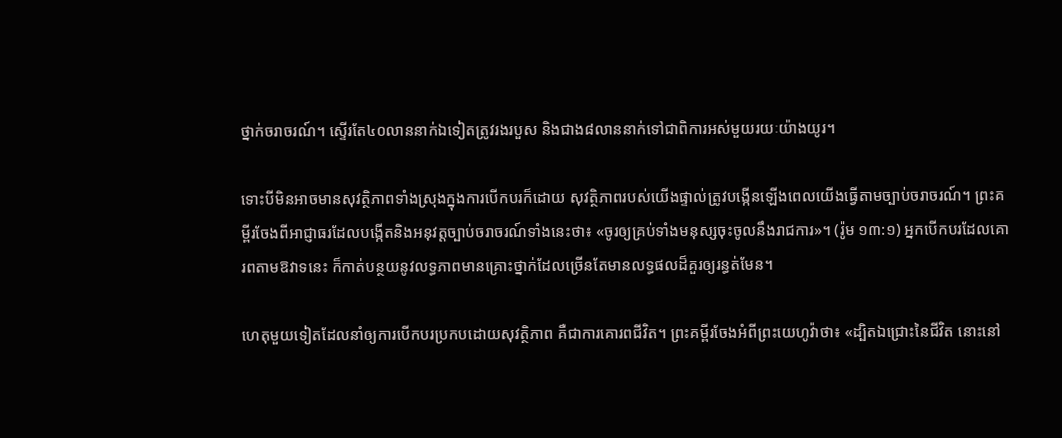ថ្នាក់ចរាចរណ៍។ ស្ទើរតែ៤០លាននាក់ឯទៀតត្រូវរងរបួស និងជាង៨លាននាក់ទៅជាពិការអស់មួយរយៈយ៉ាងយូរ។

ទោះបីមិនអាចមានសុវត្ថិភាពទាំងស្រុងក្នុងការបើកបរក៏ដោយ សុវត្ថិភាពរបស់យើងផ្ទាល់ត្រូវបង្កើនឡើងពេលយើងធ្វើតាមច្បាប់ចរាចរណ៍។ ព្រះគម្ពីរចែងពីអាជ្ញាធរដែលបង្កើតនិងអនុវត្តច្បាប់ចរាចរណ៍ទាំងនេះថា៖ «ចូរឲ្យគ្រប់ទាំងមនុស្សចុះចូលនឹងរាជការ»។ (រ៉ូម ១៣:១) អ្នកបើកបរដែលគោរពតាមឱវាទនេះ ក៏កាត់បន្ថយនូវលទ្ធភាពមានគ្រោះថ្នាក់ដែលច្រើនតែមានលទ្ធផលដ៏គួរឲ្យរន្ធត់មែន។

ហេតុមួយទៀតដែលនាំឲ្យការបើកបរប្រកបដោយសុវត្ថិភាព គឺជាការគោរពជីវិត។ ព្រះគម្ពីរចែងអំពីព្រះយេហូវ៉ាថា៖ «ដ្បិតឯជ្រោះនៃជីវិត នោះនៅ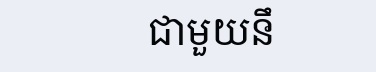ជាមួយនឹ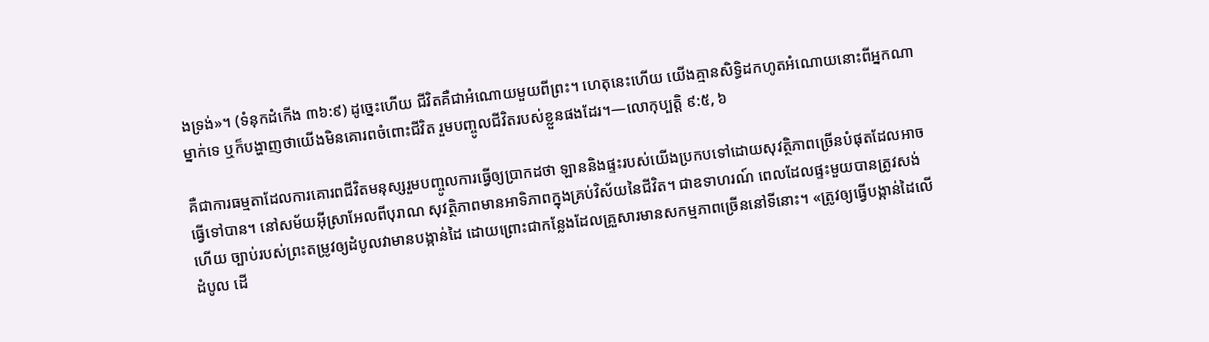ងទ្រង់»។ (ទំនុកដំកើង ៣៦:៩) ដូច្នេះហើយ ជីវិតគឺជាអំណោយមួយពីព្រះ។ ហេតុនេះហើយ យើងគ្មានសិទ្ធិដកហូតអំណោយនោះពីអ្នកណាម្នាក់ទេ ឬក៏បង្ហាញថាយើងមិនគោរពចំពោះជីវិត រួមបញ្ចូលជីវិតរបស់ខ្លួនផងដែរ។—លោកុប្បត្តិ ៩:៥, ៦

គឺជាការធម្មតាដែលការគោរពជីវិតមនុស្សរួមបញ្ចូលការធ្វើឲ្យប្រាកដថា ឡាននិងផ្ទះរបស់យើងប្រកបទៅដោយសុវត្ថិភាពច្រើនបំផុតដែលអាចធ្វើទៅបាន។ នៅសម័យអ៊ីស្រាអែលពីបុរាណ សុវត្ថិភាពមានអាទិភាពក្នុងគ្រប់វិស័យនៃជីវិត។ ជាឧទាហរណ៍ ពេលដែលផ្ទះមួយបានត្រូវសង់ហើយ ច្បាប់របស់ព្រះតម្រូវឲ្យដំបូលវាមានបង្កាន់ដៃ ដោយព្រោះជាកន្លែងដែលគ្រួសារមានសកម្មភាពច្រើននៅទីនោះ។ «ត្រូវឲ្យធ្វើបង្កាន់ដៃលើដំបូល ដើ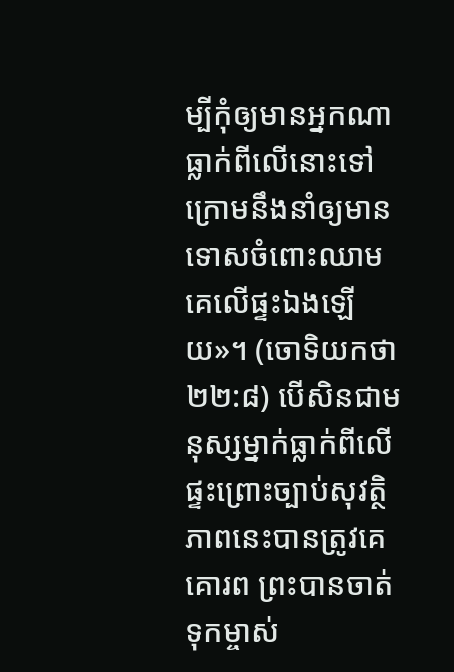ម្បីកុំឲ្យមានអ្នកណាធ្លាក់ពីលើនោះទៅក្រោមនឹងនាំឲ្យមានទោសចំពោះឈាមគេលើផ្ទះឯងឡើយ»។ (ចោទិយកថា ២២:៨) បើសិនជាមនុស្សម្នាក់ធ្លាក់ពីលើផ្ទះព្រោះច្បាប់សុវត្ថិភាពនេះបានត្រូវគេគោរព ព្រះបានចាត់ទុកម្ចាស់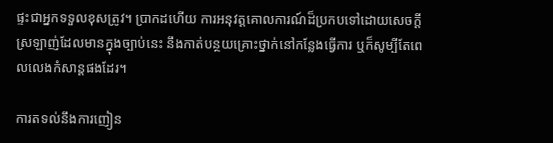ផ្ទះជាអ្នកទទួលខុសត្រូវ។ ប្រាកដហើយ ការអនុវត្តគោលការណ៍ដ៏ប្រកបទៅដោយសេចក្ដីស្រឡាញ់ដែលមានក្នុងច្បាប់នេះ នឹងកាត់បន្ថយគ្រោះថ្នាក់នៅកន្លែងធ្វើការ ឬក៏សូម្បីតែពេលលេងកំសាន្តផងដែរ។

ការតទល់នឹងការញៀន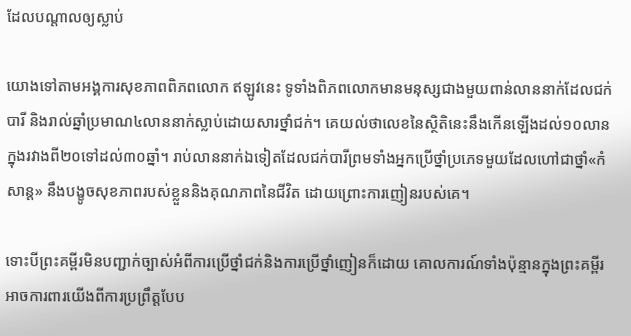ដែលបណ្ដាលឲ្យស្លាប់

យោងទៅតាមអង្គការសុខភាពពិភពលោក ឥឡូវនេះ ទូទាំងពិភពលោកមានមនុស្សជាងមួយពាន់លាននាក់ដែលជក់បារី និងរាល់ឆ្នាំប្រមាណ៤លាននាក់ស្លាប់ដោយសារថ្នាំជក់។ គេយល់ថាលេខនៃស្ថិតិនេះនឹងកើនឡើងដល់១០លានក្នុងរវាងពី២០ទៅដល់៣០ឆ្នាំ។ រាប់លាននាក់ឯទៀតដែលជក់បារីព្រមទាំងអ្នកប្រើថ្នាំប្រភេទមួយដែលហៅជាថ្នាំ«កំសាន្ត» នឹងបង្ខូចសុខភាពរបស់ខ្លួននិងគុណភាពនៃជីវិត ដោយព្រោះការញៀនរបស់គេ។

ទោះបីព្រះគម្ពីរមិនបញ្ជាក់ច្បាស់អំពីការប្រើថ្នាំជក់និងការប្រើថ្នាំញៀនក៏ដោយ គោលការណ៍ទាំងប៉ុន្មានក្នុងព្រះគម្ពីរអាចការពារយើងពីការប្រព្រឹត្តបែប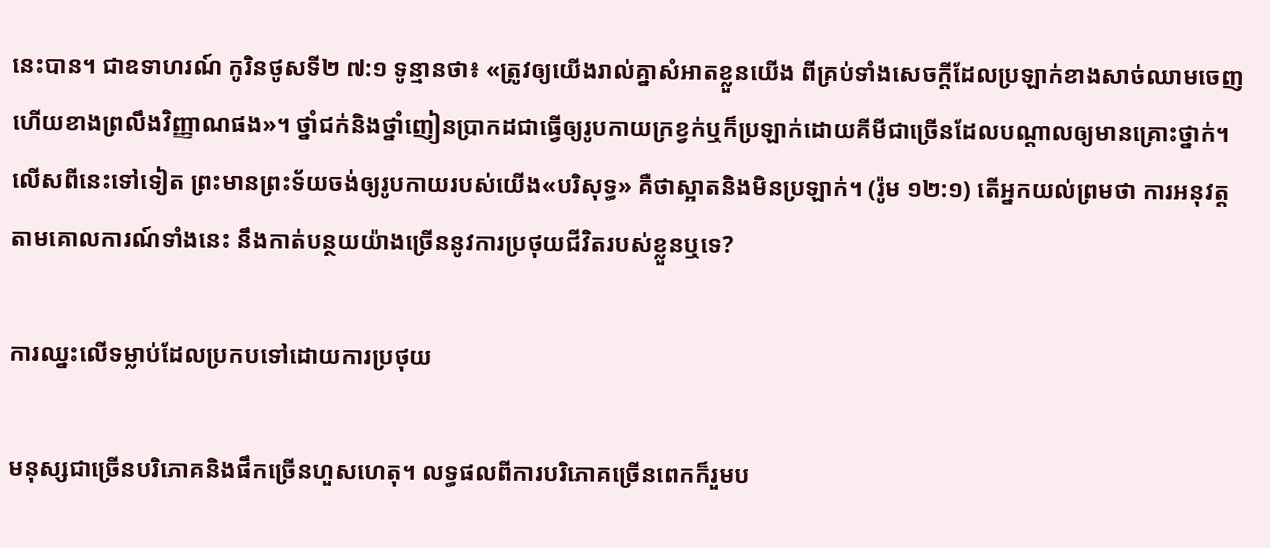នេះបាន។ ជាឧទាហរណ៍ កូរិនថូសទី២ ៧:១ ទូន្មានថា៖ «ត្រូវឲ្យយើងរាល់គ្នាសំអាតខ្លួនយើង ពីគ្រប់ទាំងសេចក្ដីដែលប្រឡាក់ខាងសាច់ឈាមចេញ ហើយខាងព្រលឹងវិញ្ញាណផង»។ ថ្នាំជក់និងថ្នាំញៀនប្រាកដជាធ្វើឲ្យរូបកាយក្រខ្វក់ឬក៏ប្រឡាក់ដោយគីមីជាច្រើនដែលបណ្ដាលឲ្យមានគ្រោះថ្នាក់។ លើសពីនេះទៅទៀត ព្រះមានព្រះទ័យចង់ឲ្យរូបកាយរបស់យើង«បរិសុទ្ធ» គឺថាស្អាតនិងមិនប្រឡាក់។ (រ៉ូម ១២:១) តើអ្នកយល់ព្រមថា ការអនុវត្តតាមគោលការណ៍ទាំងនេះ នឹងកាត់បន្ថយយ៉ាងច្រើននូវការប្រថុយជីវិតរបស់ខ្លួនឬទេ?

ការឈ្នះលើទម្លាប់ដែលប្រកបទៅដោយការប្រថុយ

មនុស្សជាច្រើនបរិភោគនិងផឹកច្រើនហួសហេតុ។ លទ្ធផលពីការបរិភោគច្រើនពេកក៏រួមប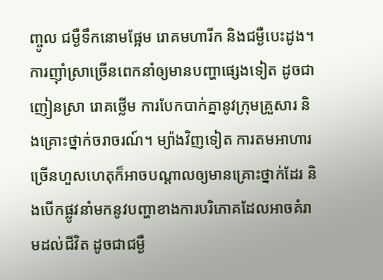ញ្ចូល ជម្ងឺទឹកនោមផ្អែម រោគមហារីក និងជម្ងឺបេះដូង។ ការញ៉ាំស្រាច្រើនពេកនាំឲ្យមានបញ្ហាផ្សេងទៀត ដូចជាញៀនស្រា រោគថ្លើម ការបែកបាក់គ្នានូវក្រុមគ្រួសារ និងគ្រោះថ្នាក់ចរាចរណ៍។ ម្យ៉ាងវិញទៀត ការតមអាហារច្រើនហួសហេតុក៏អាចបណ្ដាលឲ្យមានគ្រោះថ្នាក់ដែរ និងបើកផ្លូវនាំមកនូវបញ្ហាខាងការបរិភោគដែលអាចគំរាមដល់ជីវិត ដូចជាជម្ងឺ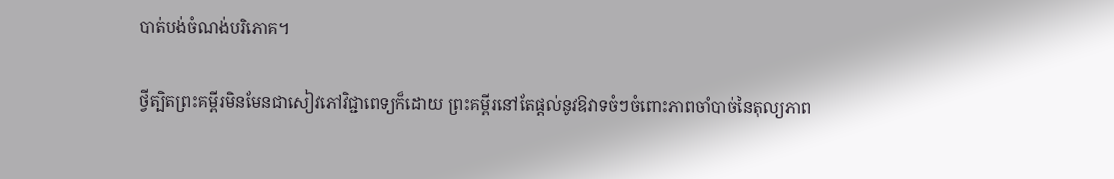បាត់បង់ចំណង់បរិភោគ។

ថ្វីត្បិតព្រះគម្ពីរមិនមែនជាសៀវភៅវិជ្ជាពេទ្យក៏ដោយ ព្រះគម្ពីរនៅតែផ្ដល់នូវឱវាទចំៗចំពោះភាពចាំបាច់នៃតុល្យភាព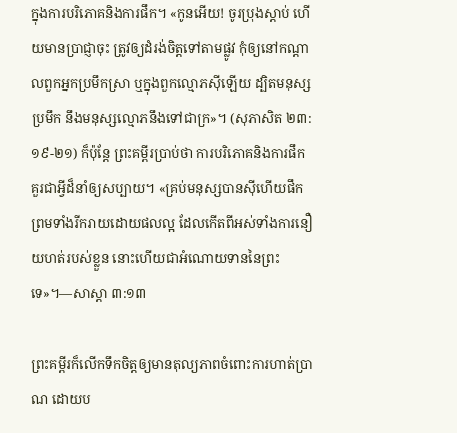ក្នុងការបរិភោគនិងការផឹក។ «កូនអើយ! ចូរប្រុងស្ដាប់ ហើយមានប្រាជ្ញាចុះ ត្រូវឲ្យដំរង់ចិត្តទៅតាមផ្លូវ កុំឲ្យនៅកណ្ដាលពួកអ្នកប្រមឹកស្រា ឬក្នុងពួកល្មោភស៊ីឡើយ ដ្បិតមនុស្សប្រមឹក នឹងមនុស្សល្មោភនឹងទៅជាក្រ»។ (សុភាសិត ២៣:១៩-២១) ក៏ប៉ុន្តែ ព្រះគម្ពីរប្រាប់ថា ការបរិភោគនិងការផឹកគួរជាអ្វីដ៏នាំឲ្យសប្បាយ។ «គ្រប់មនុស្សបានស៊ីហើយផឹក ព្រមទាំងរីករាយដោយផលល្អ ដែលកើតពីអស់ទាំងការនឿយហត់របស់ខ្លួន នោះហើយជាអំណោយទាននៃព្រះទេ»។—សាស្ដា ៣:១៣

ព្រះគម្ពីរក៏លើកទឹកចិត្តឲ្យមានតុល្យភាពចំពោះការហាត់ប្រាណ ដោយប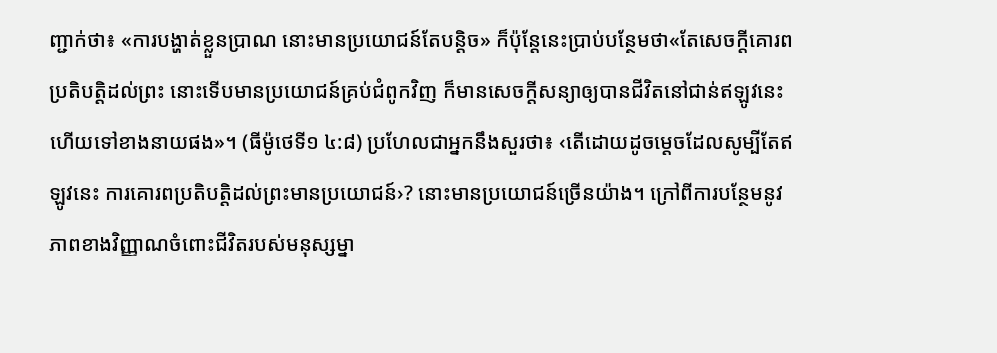ញ្ជាក់ថា៖ «ការបង្ហាត់ខ្លួនប្រាណ នោះមានប្រយោជន៍តែបន្ដិច» ក៏ប៉ុន្តែនេះប្រាប់បន្ថែមថា«តែសេចក្ដីគោរពប្រតិបត្ដិដល់ព្រះ នោះទើបមានប្រយោជន៍គ្រប់ជំពូកវិញ ក៏មានសេចក្ដីសន្យាឲ្យបានជីវិតនៅជាន់ឥឡូវនេះ ហើយទៅខាងនាយផង»។ (ធីម៉ូថេទី១ ៤:៨) ប្រហែលជាអ្នកនឹងសួរថា៖ ‹តើដោយដូចម្ដេចដែលសូម្បីតែឥឡូវនេះ ការគោរពប្រតិបត្ដិដល់ព្រះមានប្រយោជន៍›? នោះមានប្រយោជន៍ច្រើនយ៉ាង។ ក្រៅពីការបន្ថែមនូវភាពខាងវិញ្ញាណចំពោះជីវិតរបស់មនុស្សម្នា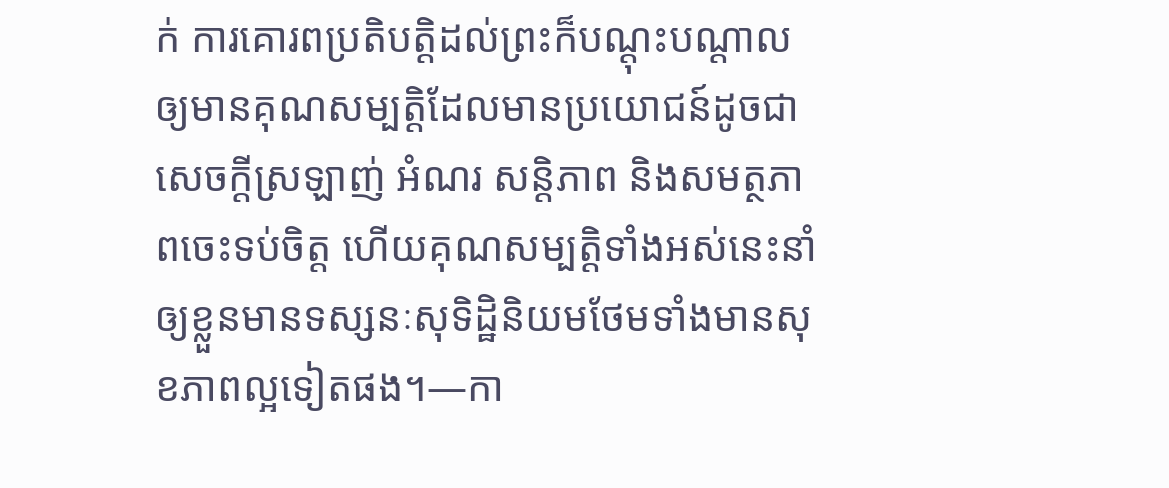ក់ ការគោរពប្រតិបត្ដិដល់ព្រះក៏បណ្ដុះបណ្ដាលឲ្យមានគុណសម្បត្ដិដែលមានប្រយោជន៍ដូចជា សេចក្ដីស្រឡាញ់ អំណរ សន្ដិភាព និងសមត្ថភាពចេះទប់ចិត្ត ហើយគុណសម្បត្ដិទាំងអស់នេះនាំឲ្យខ្លួនមានទស្សនៈសុទិដ្ឋិនិយមថែមទាំងមានសុខភាពល្អទៀតផង។—កា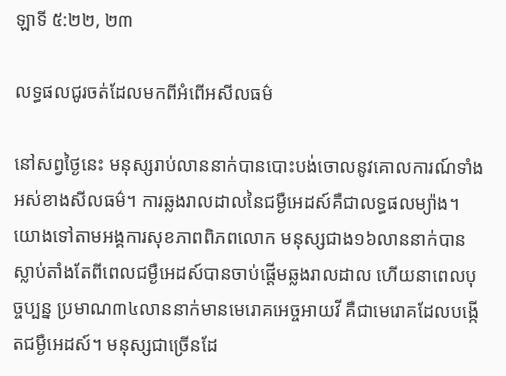ឡាទី ៥:២២, ២៣

លទ្ធផលជូរចត់ដែលមកពីអំពើអសីលធម៌

នៅសព្វថ្ងៃនេះ មនុស្សរាប់លាននាក់បានបោះបង់ចោលនូវគោលការណ៍ទាំងអស់ខាងសីលធម៌។ ការឆ្លងរាលដាលនៃជម្ងឺអេដស៍គឺជាលទ្ធផលម្យ៉ាង។ យោងទៅតាមអង្គការសុខភាពពិភពលោក មនុស្សជាង១៦លាននាក់បានស្លាប់តាំងតែពីពេលជម្ងឺអេដស៍បានចាប់ផ្ដើមឆ្លងរាលដាល ហើយនាពេលបុច្ចប្បន្ន ប្រមាណ៣៤លាននាក់មានមេរោគអេច្ចអាយវី គឺជាមេរោគដែលបង្កើតជម្ងឺអេដស៍។ មនុស្សជាច្រើនដែ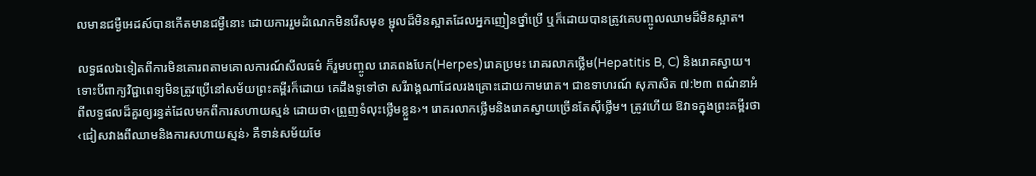លមានជម្ងឺអេដស៍បានកើតមានជម្ងឺនោះ ដោយការរួមដំណេកមិនរើសមុខ ម្ជុលដ៏មិនស្អាតដែលអ្នកញៀនថ្នាំប្រើ ឬក៏ដោយបានត្រូវគេបញ្ចូលឈាមដ៏មិនស្អាត។

លទ្ធផលឯទៀតពីការមិនគោរពតាមគោលការណ៍សីលធម៌ ក៏រួមបញ្ចូល រោគពងបែក(Herpes)រោគប្រមះ រោគរលាកថ្លើម(Hepatitis B, C) និងរោគស្វាយ។ ទោះបីពាក្យវិជ្ជាពេទ្យមិនត្រូវប្រើនៅសម័យព្រះគម្ពីរក៏ដោយ គេដឹងទូទៅថា សរីរាង្គណាដែលរងគ្រោះដោយកាមរោគ។ ជាឧទាហរណ៍ សុភាសិត ៧:២៣ ពណ៌នាអំពីលទ្ធផលដ៏គួរឲ្យរន្ធត់ដែលមកពីការសហាយស្មន់ ដោយថា‹ព្រួញទំលុះថ្លើមខ្លួន›។ រោគរលាកថ្លើមនិងរោគស្វាយច្រើនតែស៊ីថ្លើម។ ត្រូវហើយ ឱវាទក្នុងព្រះគម្ពីរថា‹ជៀសវាងពីឈាមនិងការសហាយស្មន់› គឺទាន់សម័យមែ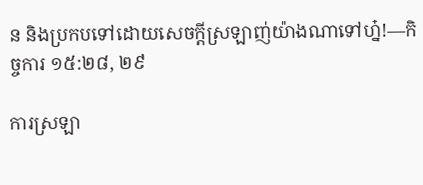ន និងប្រកបទៅដោយសេចក្ដីស្រឡាញ់យ៉ាងណាទៅហ្ន៎!—កិច្ចការ ១៥:២៨, ២៩

ការស្រឡា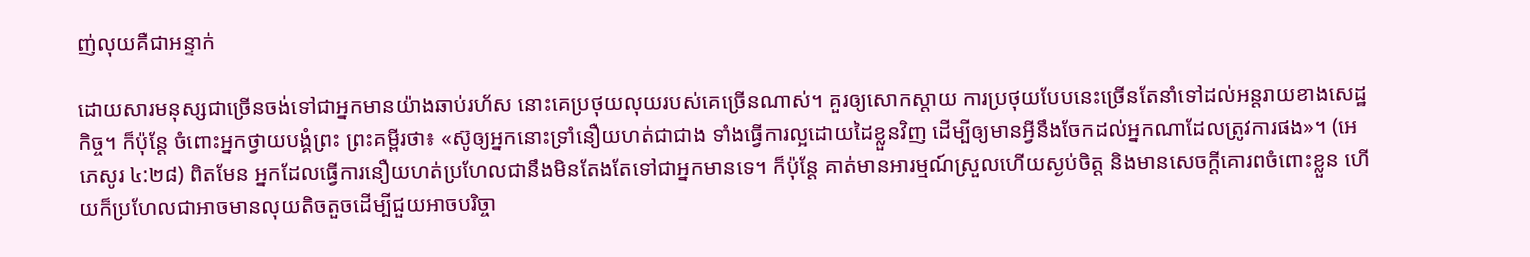ញ់លុយគឺជាអន្ទាក់

ដោយសារមនុស្សជាច្រើនចង់ទៅជាអ្នកមានយ៉ាងឆាប់រហ័ស នោះគេប្រថុយលុយរបស់គេច្រើនណាស់។ គួរឲ្យសោកស្ដាយ ការប្រថុយបែបនេះច្រើនតែនាំទៅដល់អន្តរាយខាងសេដ្ឋកិច្ច។ ក៏ប៉ុន្តែ ចំពោះអ្នកថ្វាយបង្គំព្រះ ព្រះគម្ពីរថា៖ «ស៊ូឲ្យអ្នកនោះទ្រាំនឿយហត់ជាជាង ទាំងធ្វើការល្អដោយដៃខ្លួនវិញ ដើម្បីឲ្យមានអ្វីនឹងចែកដល់អ្នកណាដែលត្រូវការផង»។ (អេភេសូរ ៤:២៨) ពិតមែន អ្នកដែលធ្វើការនឿយហត់ប្រហែលជានឹងមិនតែងតែទៅជាអ្នកមានទេ។ ក៏ប៉ុន្តែ គាត់មានអារម្មណ៍ស្រួលហើយស្ងប់ចិត្ត និងមានសេចក្ដីគោរពចំពោះខ្លួន ហើយក៏ប្រហែលជាអាចមានលុយតិចតួចដើម្បីជួយអាចបរិច្ចា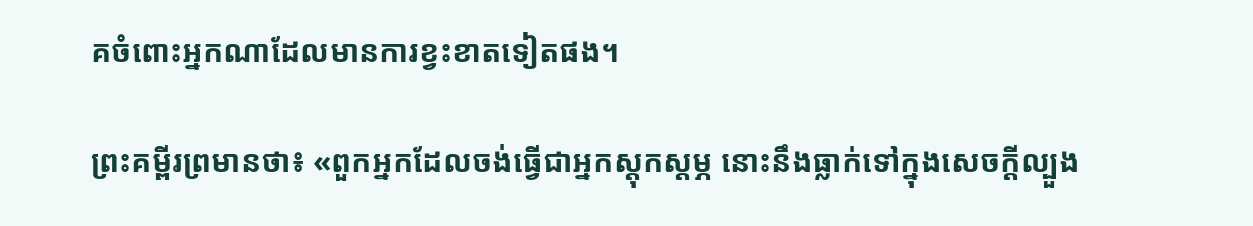គចំពោះអ្នកណាដែលមានការខ្វះខាតទៀតផង។

ព្រះគម្ពីរព្រមានថា៖ «ពួកអ្នកដែលចង់ធ្វើជាអ្នកស្តុកស្តម្ភ នោះនឹងធ្លាក់ទៅក្នុងសេចក្ដីល្បួង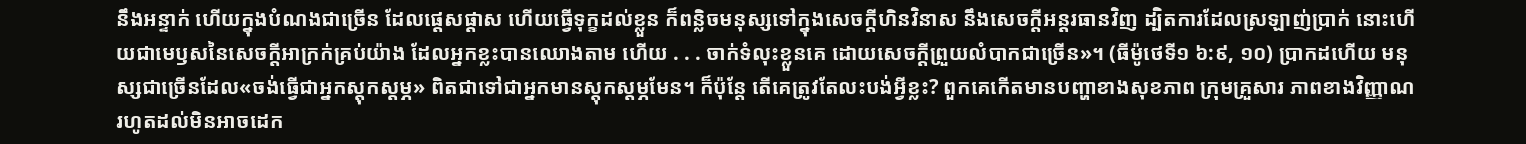នឹងអន្ទាក់ ហើយក្នុងបំណងជាច្រើន ដែលផ្ដេសផ្ដាស ហើយធ្វើទុក្ខដល់ខ្លួន ក៏ពន្លិចមនុស្សទៅក្នុងសេចក្ដីហិនវិនាស នឹងសេចក្ដីអន្តរធានវិញ ដ្បិតការដែលស្រឡាញ់ប្រាក់ នោះហើយជាមេឫសនៃសេចក្ដីអាក្រក់គ្រប់យ៉ាង ដែលអ្នកខ្លះបានឈោងតាម ហើយ . . . ចាក់ទំលុះខ្លួនគេ ដោយសេចក្ដីព្រួយលំបាកជាច្រើន»។ (ធីម៉ូថេទី១ ៦:៩, ១០) ប្រាកដហើយ មនុស្សជាច្រើនដែល«ចង់ធ្វើជាអ្នកស្តុកស្តម្ភ» ពិតជាទៅជាអ្នកមានស្តុកស្តម្ភមែន។ ក៏ប៉ុន្តែ តើគេត្រូវតែលះបង់អ្វីខ្លះ? ពួកគេកើតមានបញ្ហាខាងសុខភាព ក្រុមគ្រួសារ ភាពខាងវិញ្ញាណ រហូតដល់មិនអាចដេក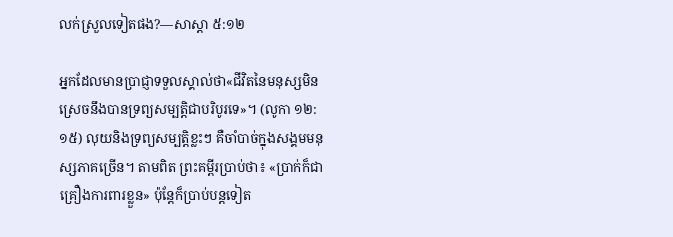លក់ស្រួលទៀតផង?—សាស្ដា ៥:១២

អ្នកដែលមានប្រាជ្ញាទទួលស្គាល់ថា«ជីវិតនៃមនុស្សមិនស្រេចនឹងបានទ្រព្យសម្បត្ដិជាបរិបូរទេ»។ (លូកា ១២:១៥) លុយនិងទ្រព្យសម្បត្ដិខ្លះៗ គឺចាំបាច់ក្នុងសង្គមមនុស្សភាគច្រើន។ តាមពិត ព្រះគម្ពីរប្រាប់ថា៖ «ប្រាក់ក៏ជាគ្រឿងការពារខ្លួន» ប៉ុន្តែក៏ប្រាប់បន្តទៀត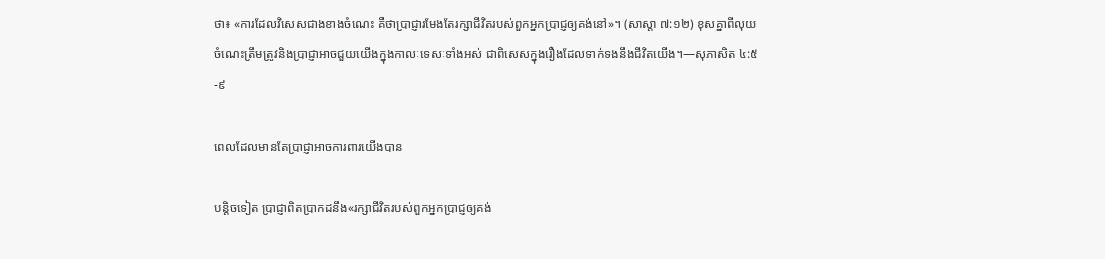ថា៖ «ការដែលវិសេសជាងខាងចំណេះ គឺថាប្រាជ្ញារមែងតែរក្សាជីវិតរបស់ពួកអ្នកប្រាជ្ញឲ្យគង់នៅ»។ (សាស្ដា ៧:១២) ខុសគ្នាពីលុយ ចំណេះត្រឹមត្រូវនិងប្រាជ្ញាអាចជួយយើងក្នុងកាលៈទេសៈទាំងអស់ ជាពិសេសក្នុងរឿងដែលទាក់ទងនឹងជីវិតយើង។—សុភាសិត ៤:៥-៩

ពេលដែលមានតែប្រាជ្ញាអាចការពារយើងបាន

បន្ដិចទៀត ប្រាជ្ញាពិតប្រាកដនឹង«រក្សាជីវិតរបស់ពួកអ្នកប្រាជ្ញឲ្យគង់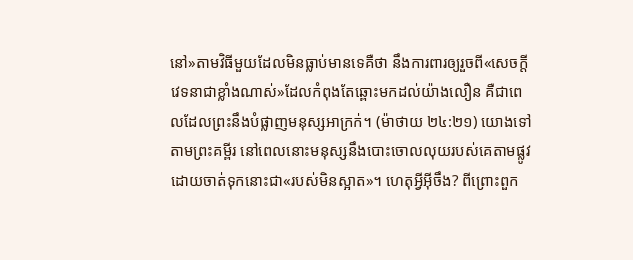នៅ»តាមវិធីមួយដែលមិនធ្លាប់មានទេគឺថា នឹងការពារឲ្យរួចពី«សេចក្ដីវេទនាជាខ្លាំងណាស់»ដែលកំពុងតែឆ្ពោះមកដល់យ៉ាងលឿន គឺជាពេលដែលព្រះនឹងបំផ្លាញមនុស្សអាក្រក់។ (ម៉ាថាយ ២៤:២១) យោងទៅតាមព្រះគម្ពីរ នៅពេលនោះមនុស្សនឹងបោះចោលលុយរបស់គេតាមផ្លូវ ដោយចាត់ទុកនោះជា«របស់មិនស្អាត»។ ហេតុអ្វីអ៊ីចឹង? ពីព្រោះពួក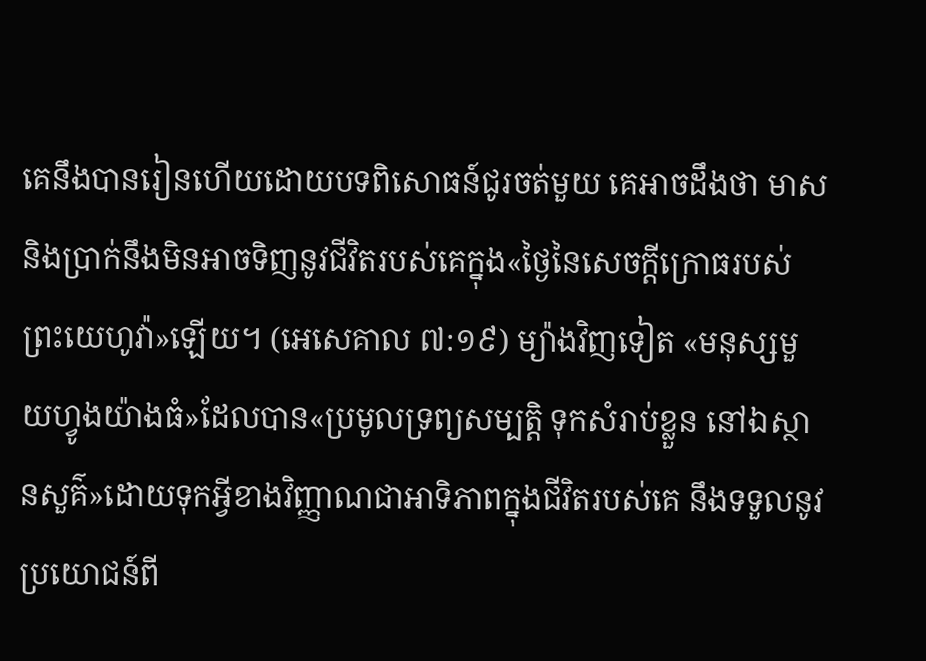គេនឹងបានរៀនហើយដោយបទពិសោធន៍ជូរចត់មួយ គេអាចដឹងថា មាសនិងប្រាក់នឹងមិនអាចទិញនូវជីវិតរបស់គេក្នុង«ថ្ងៃនៃសេចក្ដីក្រោធរបស់ព្រះយេហូវ៉ា»ឡើយ។ (អេសេគាល ៧:១៩) ម្យ៉ាងវិញទៀត «មនុស្សមួយហ្វូងយ៉ាងធំ»ដែលបាន«ប្រមូលទ្រព្យសម្បត្ដិ ទុកសំរាប់ខ្លួន នៅឯស្ថានសួគ៌»ដោយទុកអ្វីខាងវិញ្ញាណជាអាទិភាពក្នុងជីវិតរបស់គេ នឹងទទួលនូវប្រយោជន៍ពី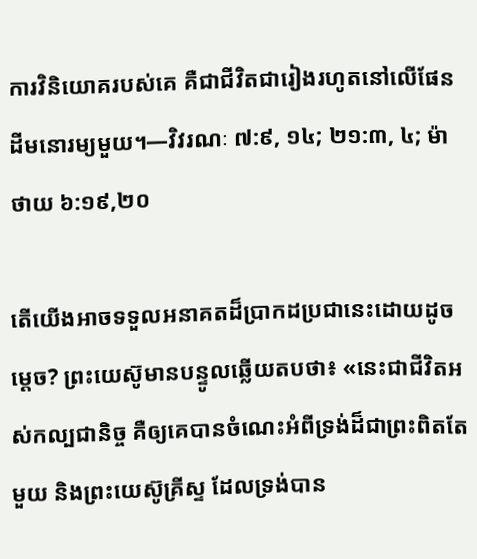ការវិនិយោគរបស់គេ គឺជាជីវិតជារៀងរហូតនៅលើផែនដីមនោរម្យមួយ។—វិវរណៈ ៧:៩, ១៤; ២១:៣, ៤; ម៉ាថាយ ៦:១៩,២០

តើយើងអាចទទួលអនាគតដ៏ប្រាកដប្រជានេះដោយដូចម្ដេច? ព្រះយេស៊ូមានបន្ទូលឆ្លើយតបថា៖ «នេះជាជីវិតអស់កល្បជានិច្ច គឺឲ្យគេបានចំណេះអំពីទ្រង់ដ៏ជាព្រះពិតតែមួយ និងព្រះយេស៊ូគ្រីស្ទ ដែលទ្រង់បាន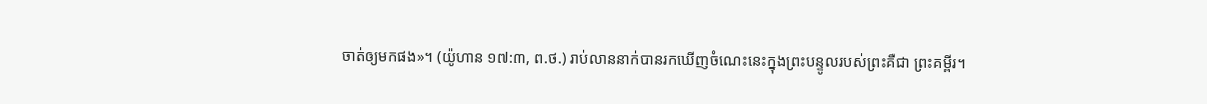ចាត់ឲ្យមកផង»។ (យ៉ូហាន ១៧:៣, ព.ថ.) រាប់លាននាក់បានរកឃើញចំណេះនេះក្នុងព្រះបន្ទូលរបស់ព្រះគឺជា ព្រះគម្ពីរ។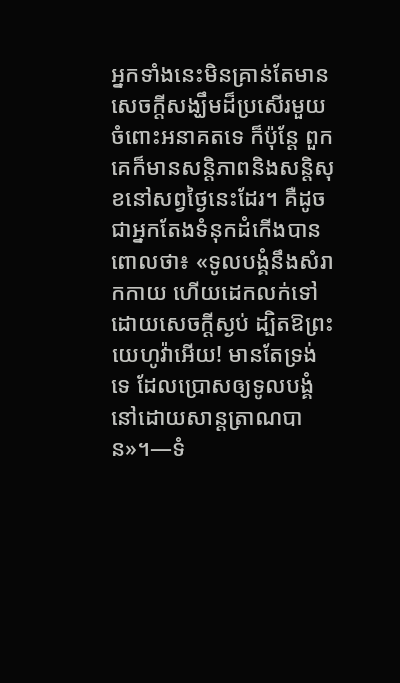អ្នកទាំងនេះមិនគ្រាន់តែមានសេចក្ដីសង្ឃឹមដ៏ប្រសើរមួយចំពោះអនាគតទេ ក៏ប៉ុន្តែ ពួកគេក៏មានសន្ដិភាពនិងសន្ដិសុខនៅសព្វថ្ងៃនេះដែរ។ គឺដូចជាអ្នកតែងទំនុកដំកើងបានពោលថា៖ «ទូលបង្គំនឹងសំរាកកាយ ហើយដេកលក់ទៅ ដោយសេចក្ដីស្ងប់ ដ្បិតឱព្រះយេហូវ៉ាអើយ! មានតែទ្រង់ទេ ដែលប្រោសឲ្យទូលបង្គំនៅដោយសាន្តត្រាណបាន»។—ទំ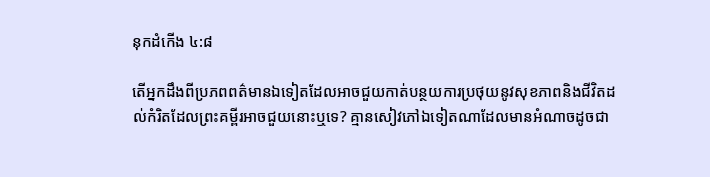នុកដំកើង ៤:៨

តើអ្នកដឹងពីប្រភពពត៌មានឯទៀតដែលអាចជួយកាត់បន្ថយការប្រថុយនូវសុខភាពនិងជីវិតដល់កំរិតដែលព្រះគម្ពីរអាចជួយនោះឬទេ? គ្មានសៀវភៅឯទៀតណាដែលមានអំណាចដូចជា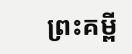ព្រះគម្ពី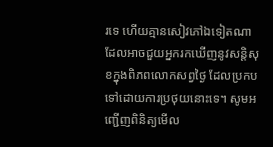រទេ ហើយគ្មានសៀវភៅឯទៀតណាដែលអាចជួយអ្នករកឃើញនូវសន្ដិសុខក្នុងពិភពលោកសព្វថ្ងៃ ដែលប្រកបទៅដោយការប្រថុយនោះទេ។ សូមអញ្ជើញពិនិត្យមើល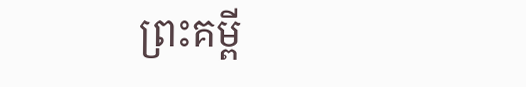ព្រះគម្ពី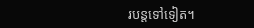របន្តទៅទៀត។